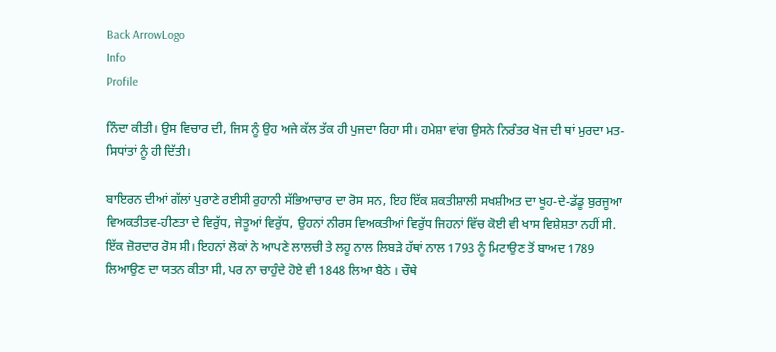Back ArrowLogo
Info
Profile

ਨਿੰਦਾ ਕੀਤੀ। ਉਸ ਵਿਚਾਰ ਦੀ, ਜਿਸ ਨੂੰ ਉਹ ਅਜੇ ਕੱਲ ਤੱਕ ਹੀ ਪੁਜਦਾ ਰਿਹਾ ਸੀ। ਹਮੇਸ਼ਾ ਵਾਂਗ ਉਸਨੇ ਨਿਰੰਤਰ ਖੋਜ ਦੀ ਥਾਂ ਮੁਰਦਾ ਮਤ-ਸਿਧਾਂਤਾਂ ਨੂੰ ਹੀ ਦਿੱਤੀ।

ਬਾਇਰਨ ਦੀਆਂ ਗੱਲਾਂ ਪੁਰਾਣੇ ਰਈਸੀ ਰੁਹਾਨੀ ਸੱਭਿਆਚਾਰ ਦਾ ਰੋਸ ਸਨ, ਇਹ ਇੱਕ ਸ਼ਕਤੀਸ਼ਾਲੀ ਸਖਸ਼ੀਅਤ ਦਾ ਖੂਹ-ਦੇ-ਡੱਡੂ ਬੁਰਜੂਆ ਵਿਅਕਤੀਤਵ-ਹੀਣਤਾ ਦੇ ਵਿਰੁੱਧ, ਜੇਤੂਆਂ ਵਿਰੁੱਧ, ਉਹਨਾਂ ਨੀਰਸ ਵਿਅਕਤੀਆਂ ਵਿਰੁੱਧ ਜਿਹਨਾਂ ਵਿੱਚ ਕੋਈ ਵੀ ਖਾਸ ਵਿਸ਼ੇਸ਼ਤਾ ਨਹੀਂ ਸੀ. ਇੱਕ ਜ਼ੋਰਦਾਰ ਰੋਸ ਸੀ। ਇਹਨਾਂ ਲੋਕਾਂ ਨੇ ਆਪਣੇ ਲਾਲਚੀ ਤੇ ਲਹੂ ਨਾਲ ਲਿਬੜੇ ਹੱਥਾਂ ਨਾਲ 1793 ਨੂੰ ਮਿਟਾਉਣ ਤੋਂ ਬਾਅਦ 1789 ਲਿਆਉਣ ਦਾ ਯਤਨ ਕੀਤਾ ਸੀ, ਪਰ ਨਾ ਚਾਹੁੰਦੇ ਹੋਏ ਵੀ 1848 ਲਿਆ ਬੈਠੇ । ਚੌਥੇ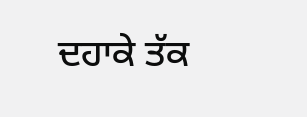ਦਹਾਕੇ ਤੱਕ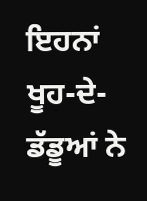ਇਹਨਾਂ ਖੂਹ-ਦੇ-ਡੱਡੂਆਂ ਨੇ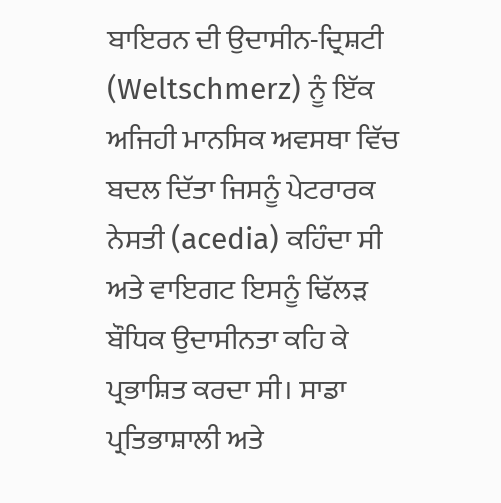ਬਾਇਰਨ ਦੀ ਉਦਾਸੀਨ-ਦ੍ਰਿਸ਼ਟੀ (Weltschmerz) ਨੂੰ ਇੱਕ ਅਜਿਹੀ ਮਾਨਸਿਕ ਅਵਸਥਾ ਵਿੱਚ ਬਦਲ ਦਿੱਤਾ ਜਿਸਨੂੰ ਪੇਟਰਾਰਕ ਨੇਸਤੀ (acedia) ਕਹਿੰਦਾ ਸੀ ਅਤੇ ਵਾਇਗਟ ਇਸਨੂੰ ਢਿੱਲੜ ਬੌਧਿਕ ਉਦਾਸੀਨਤਾ ਕਹਿ ਕੇ ਪ੍ਰਭਾਸ਼ਿਤ ਕਰਦਾ ਸੀ। ਸਾਡਾ ਪ੍ਰਤਿਭਾਸ਼ਾਲੀ ਅਤੇ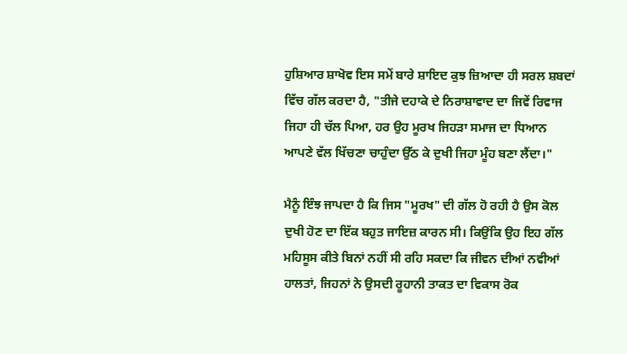ਹੁਸ਼ਿਆਰ ਸ਼ਾਖੋਵ ਇਸ ਸਮੇਂ ਬਾਰੇ ਸ਼ਾਇਦ ਕੁਝ ਜ਼ਿਆਦਾ ਹੀ ਸਰਲ ਸ਼ਬਦਾਂ ਵਿੱਚ ਗੱਲ ਕਰਦਾ ਹੈ, "ਤੀਜੇ ਦਹਾਕੇ ਦੇ ਨਿਰਾਸ਼ਾਵਾਦ ਦਾ ਜਿਵੇਂ ਰਿਵਾਜ ਜਿਹਾ ਹੀ ਚੱਲ ਪਿਆ, ਹਰ ਉਹ ਮੂਰਖ ਜਿਹੜਾ ਸਮਾਜ ਦਾ ਧਿਆਨ ਆਪਣੇ ਵੱਲ ਖਿੱਚਣਾ ਚਾਹੁੰਦਾ ਉੱਠ ਕੇ ਦੁਖੀ ਜਿਹਾ ਮੂੰਹ ਬਣਾ ਲੈਂਦਾ।"

ਮੈਨੂੰ ਇੰਝ ਜਾਪਦਾ ਹੈ ਕਿ ਜਿਸ "ਮੂਰਖ" ਦੀ ਗੱਲ ਹੋ ਰਹੀ ਹੈ ਉਸ ਕੋਲ ਦੁਖੀ ਹੋਣ ਦਾ ਇੱਕ ਬਹੁਤ ਜਾਇਜ਼ ਕਾਰਨ ਸੀ। ਕਿਉਂਕਿ ਉਹ ਇਹ ਗੱਲ ਮਹਿਸੂਸ ਕੀਤੇ ਬਿਨਾਂ ਨਹੀਂ ਸੀ ਰਹਿ ਸਕਦਾ ਕਿ ਜੀਵਨ ਦੀਆਂ ਨਵੀਆਂ ਹਾਲਤਾਂ, ਜਿਹਨਾਂ ਨੇ ਉਸਦੀ ਰੂਹਾਨੀ ਤਾਕਤ ਦਾ ਵਿਕਾਸ ਰੋਕ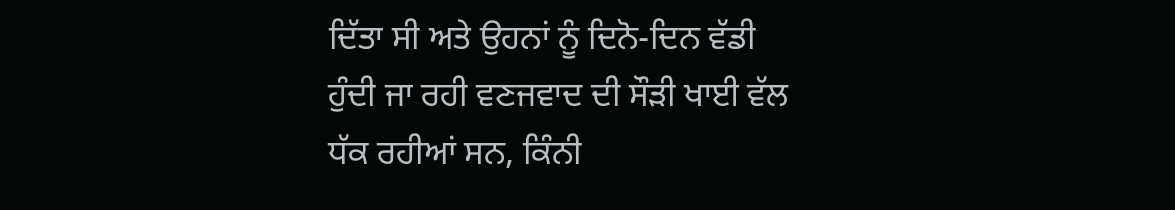ਦਿੱਤਾ ਸੀ ਅਤੇ ਉਹਨਾਂ ਨੂੰ ਦਿਨੋ-ਦਿਨ ਵੱਡੀ ਹੁੰਦੀ ਜਾ ਰਹੀ ਵਣਜਵਾਦ ਦੀ ਸੌੜੀ ਖਾਈ ਵੱਲ ਧੱਕ ਰਹੀਆਂ ਸਨ, ਕਿੰਨੀ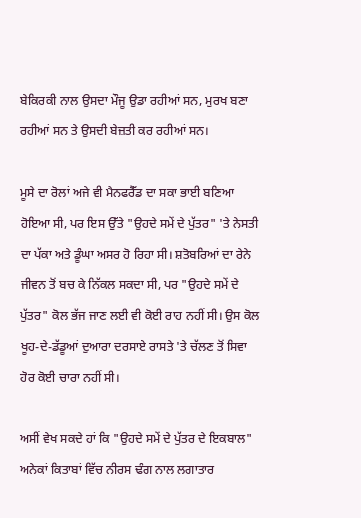ਬੇਕਿਰਕੀ ਨਾਲ ਉਸਦਾ ਮੌਜੂ ਉਡਾ ਰਹੀਆਂ ਸਨ, ਮੁਰਖ ਬਣਾ ਰਹੀਆਂ ਸਨ ਤੇ ਉਸਦੀ ਬੇਜ਼ਤੀ ਕਰ ਰਹੀਆਂ ਸਨ।

ਮੂਸੇ ਦਾ ਰੋਲਾਂ ਅਜੇ ਵੀ ਮੈਨਫਰੈੱਡ ਦਾ ਸਕਾ ਭਾਈ ਬਣਿਆ ਹੋਇਆ ਸੀ, ਪਰ ਇਸ ਉੱਤੇ "ਉਹਦੇ ਸਮੇਂ ਦੇ ਪੁੱਤਰ" 'ਤੇ ਨੇਸਤੀ ਦਾ ਪੱਕਾ ਅਤੇ ਡੂੰਘਾ ਅਸਰ ਹੋ ਰਿਹਾ ਸੀ। ਸ਼ਤੋਬਰਿਆਂ ਦਾ ਰੇਨੇ ਜੀਵਨ ਤੋਂ ਬਚ ਕੇ ਨਿੱਕਲ ਸਕਦਾ ਸੀ, ਪਰ "ਉਹਦੇ ਸਮੇਂ ਦੇ ਪੁੱਤਰ" ਕੋਲ ਭੱਜ ਜਾਣ ਲਈ ਵੀ ਕੋਈ ਰਾਹ ਨਹੀਂ ਸੀ। ਉਸ ਕੋਲ ਖੂਹ-ਦੇ-ਡੱਡੂਆਂ ਦੁਆਰਾ ਦਰਸਾਏ ਰਾਸਤੇ 'ਤੇ ਚੱਲਣ ਤੋਂ ਸਿਵਾ ਹੋਰ ਕੋਈ ਚਾਰਾ ਨਹੀਂ ਸੀ।

ਅਸੀਂ ਵੇਖ ਸਕਦੇ ਹਾਂ ਕਿ "ਉਹਦੇ ਸਮੇਂ ਦੇ ਪੁੱਤਰ ਦੇ ਇਕਬਾਲ" ਅਨੇਕਾਂ ਕਿਤਾਬਾਂ ਵਿੱਚ ਨੀਰਸ ਢੰਗ ਨਾਲ ਲਗਾਤਾਰ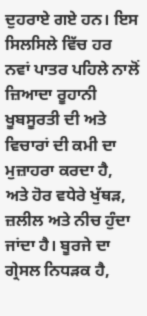ਦੁਹਰਾਏ ਗਏ ਹਨ। ਇਸ ਸਿਲਸਿਲੇ ਵਿੱਚ ਹਰ ਨਵਾਂ ਪਾਤਰ ਪਹਿਲੇ ਨਾਲੋਂ ਜ਼ਿਆਦਾ ਰੂਹਾਨੀ ਖੂਬਸੂਰਤੀ ਦੀ ਅਤੇ ਵਿਚਾਰਾਂ ਦੀ ਕਮੀ ਦਾ ਮੁਜ਼ਾਹਰਾ ਕਰਦਾ ਹੈ, ਅਤੇ ਹੋਰ ਵਧੇਰੇ ਖੁੱਥੜ, ਜ਼ਲੀਲ ਅਤੇ ਨੀਚ ਹੁੰਦਾ ਜਾਂਦਾ ਹੈ। ਬੂਰਜੇ ਦਾ ਗ੍ਰੇਸਲ ਨਿਧੜਕ ਹੈ,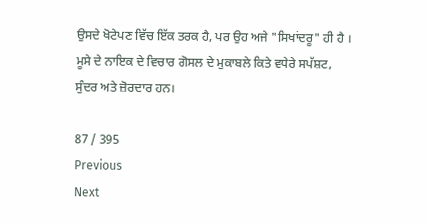ਉਸਦੇ ਖੋਟੇਪਣ ਵਿੱਚ ਇੱਕ ਤਰਕ ਹੈ, ਪਰ ਉਹ ਅਜੇ "ਸਿਖਾਂਦਰੂ" ਹੀ ਹੈ । ਮੂਸੇ ਦੇ ਨਾਇਕ ਦੇ ਵਿਚਾਰ ਗੋਸਲ ਦੇ ਮੁਕਾਬਲੇ ਕਿਤੇ ਵਧੇਰੇ ਸਪੱਸ਼ਟ, ਸੁੰਦਰ ਅਤੇ ਜ਼ੋਰਦਾਰ ਹਨ।

87 / 395
Previous
Next